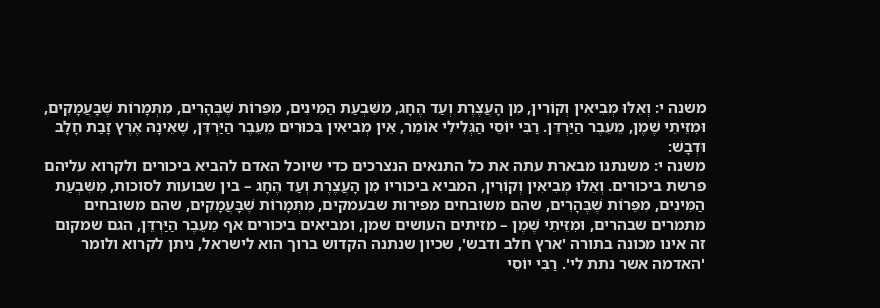משנה י: וְאֵלּוּ מְבִיאִין וְקוֹרִין, מִן הָעֲצֶרֶת וְעַד הֶחָג, מִשִּׁבְעַת הַמִּינִים, מִפֵּרוֹת שֶׁבֶּהָרִים, מִתְּמָרוֹת שֶׁבָּעֲמָקִים, וּמִזֵּיתֵי שֶׁמֶן, מֵעֵבֶר הַיַּרְדֵּן. רַבִּי יוֹסֵי הַגְּלִילִי אוֹמֵר, אֵין מְבִיאִין בִּכּוּרִים מֵעֵבֶר הַיַּרְדֵּן, שֶׁאֵינָהּ אֶרֶץ זָבַת חָלָב וּדְבָשׁ:
משנה י: משנתנו מבארת עתה את כל התנאים הנצרכים כדי שיוכל האדם להביא ביכורים ולקרוא עליהם פרשת ביכורים. וְאֵלּוּ מְבִיאִין וְקוֹרִין, המביא ביכוריו מִן הָעֲצֶרֶת וְעַד הֶחָג – בין שבועות לסוכות, מִשִּׁבְעַת הַמִּינִים, מִפֵּרוֹת שֶׁבֶּהָרִים, שהם משובחים מפירות שבעמקים, מִתְּמָרוֹת שֶׁבָּעֲמָקִים, שהם משובחים מתמרים שבהרים, וּמִזֵּיתֵי שֶׁמֶן – מזיתים העושים שמן, ומביאים ביכורים אף מֵעֵבֶר הַיַּרְדֵּן, הגם שמקום זה אינו מכונה בתורה 'ארץ חלב ודבש', שכיון שנתנה הקדוש ברוך הוא לישראל, ניתן לקרוא ולומר 'האדמה אשר נתת לי'. רַבִּי יוֹסֵי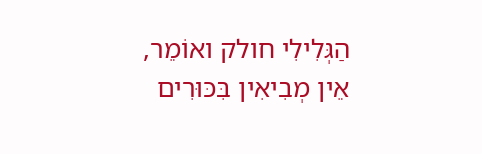הַגְּלִילִי חולק ואוֹמֵר, אֵין מְבִיאִין בִּכּוּרִים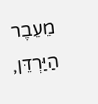מֵעֵבֶר הַיַּרְדֵּן,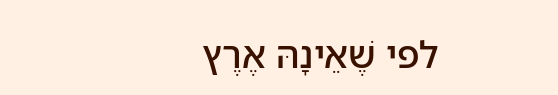לפי שֶׁאֵינָהּ אֶרֶץ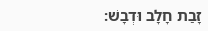זָבַת חָלָב וּדְבָשׁ: